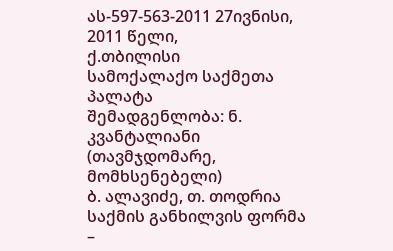ას-597-563-2011 27ივნისი, 2011 წელი,
ქ.თბილისი
სამოქალაქო საქმეთა პალატა
შემადგენლობა: ნ. კვანტალიანი (თავმჯდომარე, მომხსენებელი)
ბ. ალავიძე, თ. თოდრია
საქმის განხილვის ფორმა –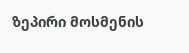ზეპირი მოსმენის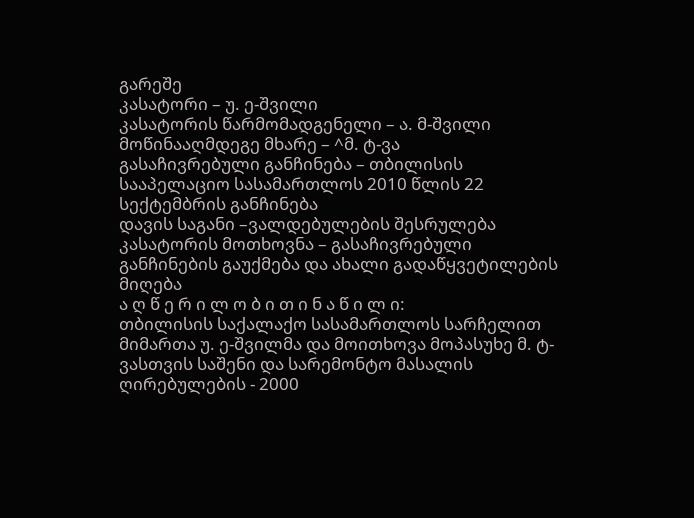გარეშე
კასატორი – უ. ე-შვილი
კასატორის წარმომადგენელი – ა. მ-შვილი
მოწინააღმდეგე მხარე – ^მ. ტ-ვა
გასაჩივრებული განჩინება – თბილისის სააპელაციო სასამართლოს 2010 წლის 22 სექტემბრის განჩინება
დავის საგანი –ვალდებულების შესრულება
კასატორის მოთხოვნა – გასაჩივრებული განჩინების გაუქმება და ახალი გადაწყვეტილების მიღება
ა ღ წ ე რ ი ლ ო ბ ი თ ი ნ ა წ ი ლ ი:
თბილისის საქალაქო სასამართლოს სარჩელით მიმართა უ. ე-შვილმა და მოითხოვა მოპასუხე მ. ტ-ვასთვის საშენი და სარემონტო მასალის ღირებულების - 2000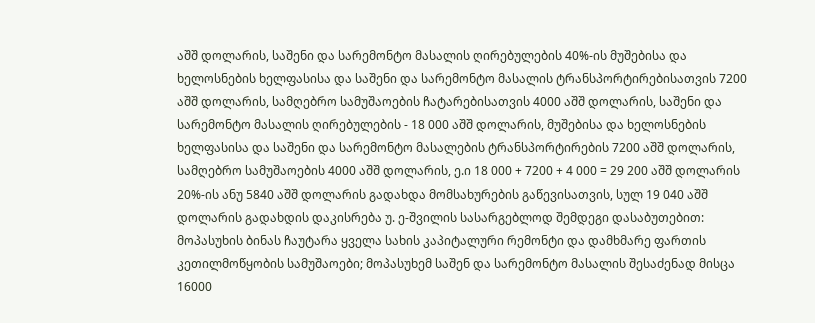აშშ დოლარის, საშენი და სარემონტო მასალის ღირებულების 40%-ის მუშებისა და ხელოსნების ხელფასისა და საშენი და სარემონტო მასალის ტრანსპორტირებისათვის 7200 აშშ დოლარის, სამღებრო სამუშაოების ჩატარებისათვის 4000 აშშ დოლარის, საშენი და სარემონტო მასალის ღირებულების - 18 000 აშშ დოლარის, მუშებისა და ხელოსნების ხელფასისა და საშენი და სარემონტო მასალების ტრანსპორტირების 7200 აშშ დოლარის, სამღებრო სამუშაოების 4000 აშშ დოლარის, ე.ი 18 000 + 7200 + 4 000 = 29 200 აშშ დოლარის 20%-ის ანუ 5840 აშშ დოლარის გადახდა მომსახურების გაწევისათვის, სულ 19 040 აშშ დოლარის გადახდის დაკისრება უ. ე-შვილის სასარგებლოდ შემდეგი დასაბუთებით: მოპასუხის ბინას ჩაუტარა ყველა სახის კაპიტალური რემონტი და დამხმარე ფართის კეთილმოწყობის სამუშაოები; მოპასუხემ საშენ და სარემონტო მასალის შესაძენად მისცა 16000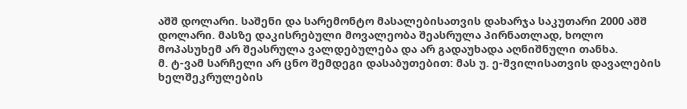აშშ დოლარი. საშენი და სარემონტო მასალებისათვის დახარჯა საკუთარი 2000 აშშ დოლარი. მასზე დაკისრებული მოვალეობა შეასრულა პირნათლად, ხოლო მოპასუხემ არ შეასრულა ვალდებულება და არ გადაუხადა აღნიშნული თანხა.
მ. ტ-ვამ სარჩელი არ ცნო შემდეგი დასაბუთებით: მას უ. ე-შვილისათვის დავალების ხელშეკრულების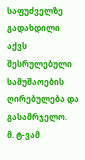საფუძველზე გადახდილი აქვს შესრულებული სამუშაოების ღირებულება და გასამრჯელო.
მ. ტ-ვამ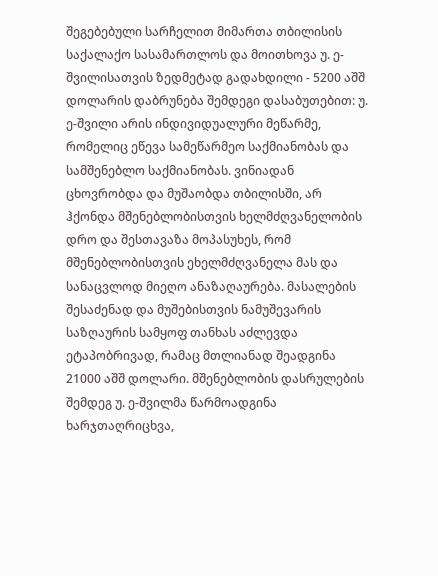შეგებებული სარჩელით მიმართა თბილისის საქალაქო სასამართლოს და მოითხოვა უ. ე-შვილისათვის ზედმეტად გადახდილი - 5200 აშშ დოლარის დაბრუნება შემდეგი დასაბუთებით: უ. ე-შვილი არის ინდივიდუალური მეწარმე, რომელიც ეწევა სამეწარმეო საქმიანობას და სამშენებლო საქმიანობას. ვინიადან ცხოვრობდა და მუშაობდა თბილისში, არ ჰქონდა მშენებლობისთვის ხელმძღვანელობის დრო და შესთავაზა მოპასუხეს, რომ მშენებლობისთვის ეხელმძღვანელა მას და სანაცვლოდ მიეღო ანაზაღაურება. მასალების შესაძენად და მუშებისთვის ნამუშევარის საზღაურის სამყოფ თანხას აძლევდა ეტაპობრივად, რამაც მთლიანად შეადგინა 21000 აშშ დოლარი. მშენებლობის დასრულების შემდეგ უ. ე-შვილმა წარმოადგინა ხარჯთაღრიცხვა,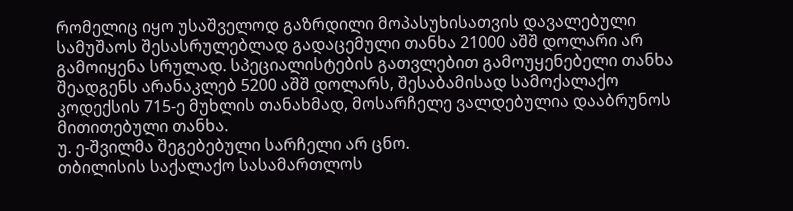რომელიც იყო უსაშველოდ გაზრდილი მოპასუხისათვის დავალებული სამუშაოს შესასრულებლად გადაცემული თანხა 21000 აშშ დოლარი არ გამოიყენა სრულად. სპეციალისტების გათვლებით გამოუყენებელი თანხა შეადგენს არანაკლებ 5200 აშშ დოლარს, შესაბამისად სამოქალაქო კოდექსის 715-ე მუხლის თანახმად, მოსარჩელე ვალდებულია დააბრუნოს მითითებული თანხა.
უ. ე-შვილმა შეგებებული სარჩელი არ ცნო.
თბილისის საქალაქო სასამართლოს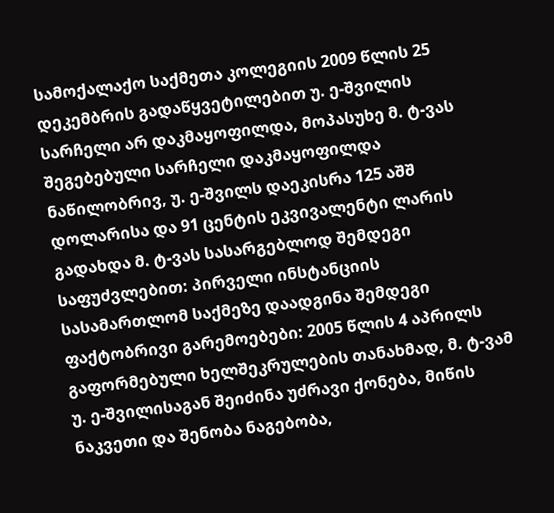სამოქალაქო საქმეთა კოლეგიის 2009 წლის 25 დეკემბრის გადაწყვეტილებით უ. ე-შვილის სარჩელი არ დაკმაყოფილდა, მოპასუხე მ. ტ-ვას შეგებებული სარჩელი დაკმაყოფილდა ნაწილობრივ, უ. ე-შვილს დაეკისრა 125 აშშ დოლარისა და 91 ცენტის ეკვივალენტი ლარის გადახდა მ. ტ-ვას სასარგებლოდ შემდეგი საფუძვლებით: პირველი ინსტანციის სასამართლომ საქმეზე დაადგინა შემდეგი ფაქტობრივი გარემოებები: 2005 წლის 4 აპრილს გაფორმებული ხელშეკრულების თანახმად, მ. ტ-ვამ უ. ე-შვილისაგან შეიძინა უძრავი ქონება, მიწის ნაკვეთი და შენობა ნაგებობა,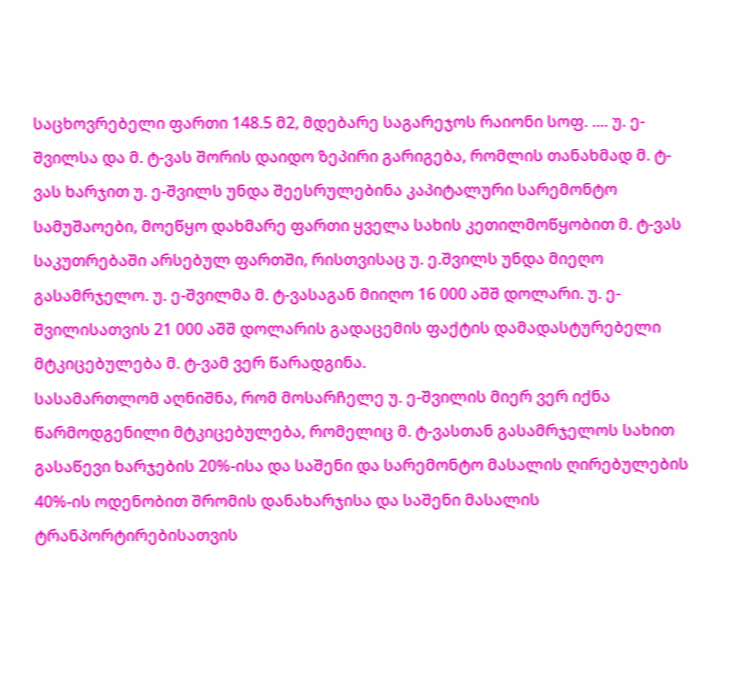საცხოვრებელი ფართი 148.5 მ2, მდებარე საგარეჯოს რაიონი სოფ. .... უ. ე-შვილსა და მ. ტ-ვას შორის დაიდო ზეპირი გარიგება, რომლის თანახმად მ. ტ-ვას ხარჯით უ. ე-შვილს უნდა შეესრულებინა კაპიტალური სარემონტო სამუშაოები, მოეწყო დახმარე ფართი ყველა სახის კეთილმოწყობით მ. ტ-ვას საკუთრებაში არსებულ ფართში, რისთვისაც უ. ე.შვილს უნდა მიეღო გასამრჯელო. უ. ე-შვილმა მ. ტ-ვასაგან მიიღო 16 000 აშშ დოლარი. უ. ე-შვილისათვის 21 000 აშშ დოლარის გადაცემის ფაქტის დამადასტურებელი მტკიცებულება მ. ტ-ვამ ვერ წარადგინა.
სასამართლომ აღნიშნა, რომ მოსარჩელე უ. ე-შვილის მიერ ვერ იქნა წარმოდგენილი მტკიცებულება, რომელიც მ. ტ-ვასთან გასამრჯელოს სახით გასაწევი ხარჯების 20%-ისა და საშენი და სარემონტო მასალის ღირებულების 40%-ის ოდენობით შრომის დანახარჯისა და საშენი მასალის ტრანპორტირებისათვის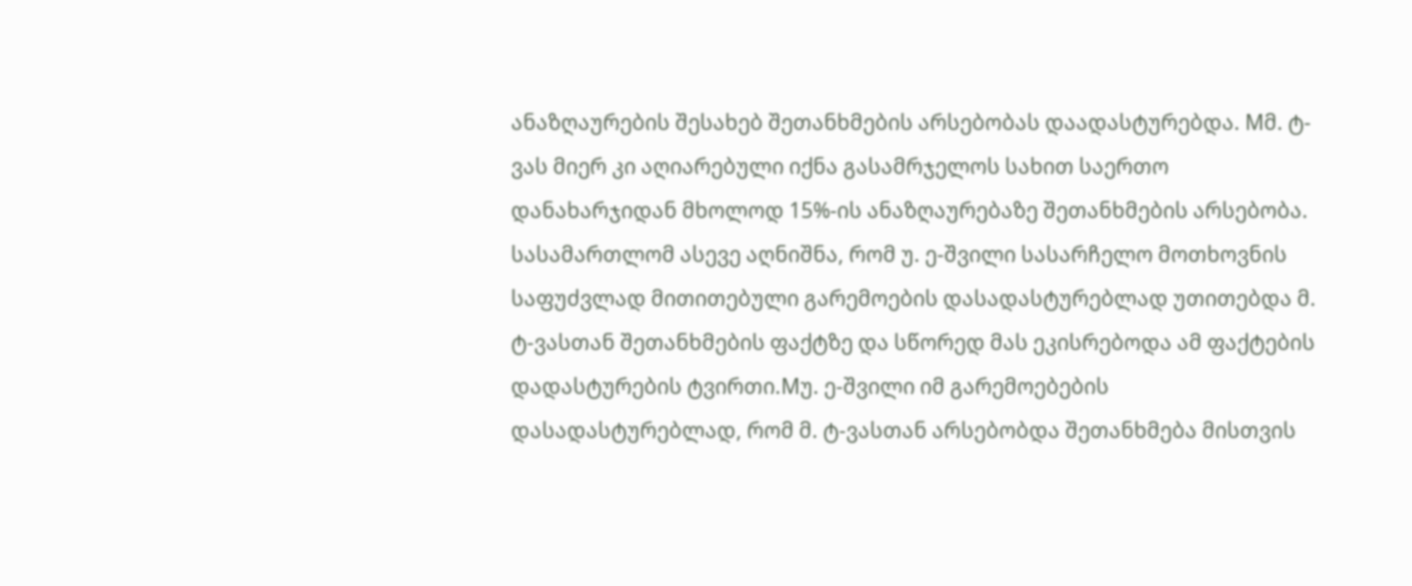ანაზღაურების შესახებ შეთანხმების არსებობას დაადასტურებდა. Mმ. ტ-ვას მიერ კი აღიარებული იქნა გასამრჯელოს სახით საერთო დანახარჯიდან მხოლოდ 15%-ის ანაზღაურებაზე შეთანხმების არსებობა.
სასამართლომ ასევე აღნიშნა, რომ უ. ე-შვილი სასარჩელო მოთხოვნის საფუძვლად მითითებული გარემოების დასადასტურებლად უთითებდა მ. ტ-ვასთან შეთანხმების ფაქტზე და სწორედ მას ეკისრებოდა ამ ფაქტების დადასტურების ტვირთი.Mუ. ე-შვილი იმ გარემოებების დასადასტურებლად, რომ მ. ტ-ვასთან არსებობდა შეთანხმება მისთვის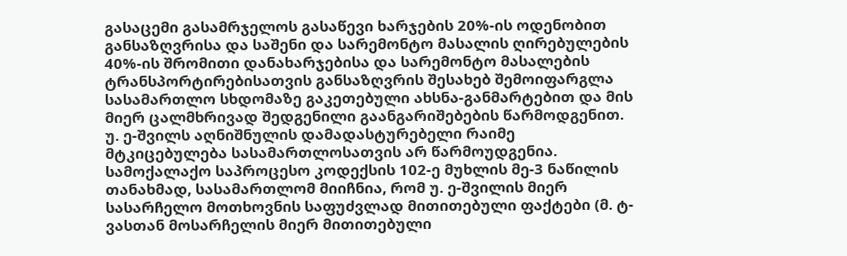გასაცემი გასამრჯელოს გასაწევი ხარჯების 20%-ის ოდენობით განსაზღვრისა და საშენი და სარემონტო მასალის ღირებულების 40%-ის შრომითი დანახარჯებისა და სარემონტო მასალების ტრანსპორტირებისათვის განსაზღვრის შესახებ შემოიფარგლა სასამართლო სხდომაზე გაკეთებული ახსნა-განმარტებით და მის მიერ ცალმხრივად შედგენილი გაანგარიშებების წარმოდგენით. უ. ე-შვილს აღნიშნულის დამადასტურებელი რაიმე მტკიცებულება სასამართლოსათვის არ წარმოუდგენია.
სამოქალაქო საპროცესო კოდექსის 102-ე მუხლის მე-3 ნაწილის თანახმად, სასამართლომ მიიჩნია, რომ უ. ე-შვილის მიერ სასარჩელო მოთხოვნის საფუძვლად მითითებული ფაქტები (მ. ტ-ვასთან მოსარჩელის მიერ მითითებული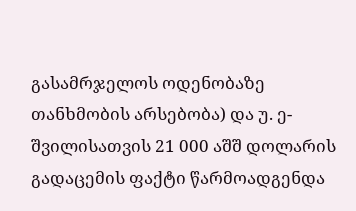გასამრჯელოს ოდენობაზე თანხმობის არსებობა) და უ. ე-შვილისათვის 21 000 აშშ დოლარის გადაცემის ფაქტი წარმოადგენდა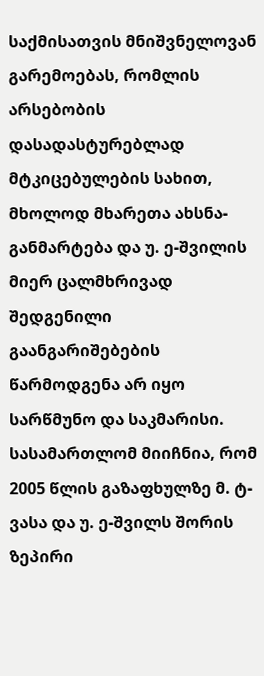საქმისათვის მნიშვნელოვან გარემოებას, რომლის არსებობის დასადასტურებლად მტკიცებულების სახით, მხოლოდ მხარეთა ახსნა-განმარტება და უ. ე-შვილის მიერ ცალმხრივად შედგენილი გაანგარიშებების წარმოდგენა არ იყო სარწმუნო და საკმარისი. სასამართლომ მიიჩნია, რომ 2005 წლის გაზაფხულზე მ. ტ-ვასა და უ. ე-შვილს შორის ზეპირი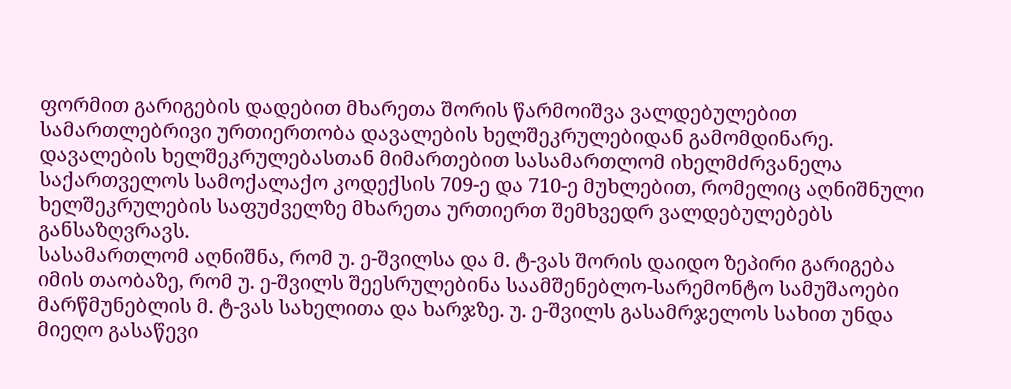ფორმით გარიგების დადებით მხარეთა შორის წარმოიშვა ვალდებულებით სამართლებრივი ურთიერთობა დავალების ხელშეკრულებიდან გამომდინარე. დავალების ხელშეკრულებასთან მიმართებით სასამართლომ იხელმძრვანელა საქართველოს სამოქალაქო კოდექსის 709-ე და 710-ე მუხლებით, რომელიც აღნიშნული ხელშეკრულების საფუძველზე მხარეთა ურთიერთ შემხვედრ ვალდებულებებს განსაზღვრავს.
სასამართლომ აღნიშნა, რომ უ. ე-შვილსა და მ. ტ-ვას შორის დაიდო ზეპირი გარიგება იმის თაობაზე, რომ უ. ე-შვილს შეესრულებინა საამშენებლო-სარემონტო სამუშაოები მარწმუნებლის მ. ტ-ვას სახელითა და ხარჯზე. უ. ე-შვილს გასამრჯელოს სახით უნდა მიეღო გასაწევი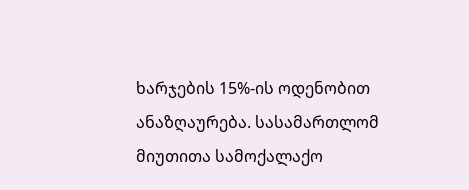ხარჯების 15%-ის ოდენობით ანაზღაურება. სასამართლომ მიუთითა სამოქალაქო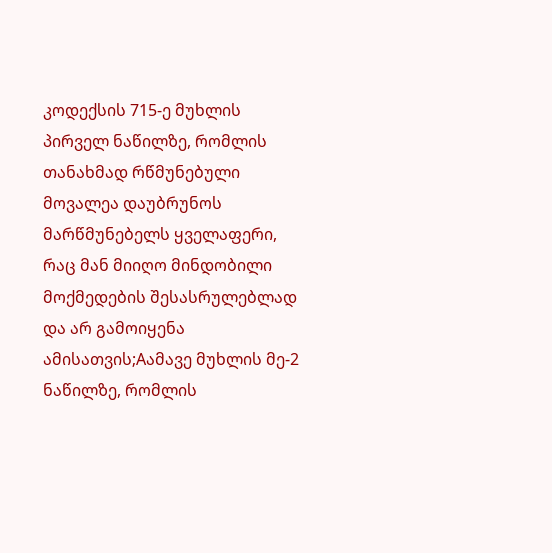კოდექსის 715-ე მუხლის პირველ ნაწილზე, რომლის თანახმად რწმუნებული მოვალეა დაუბრუნოს მარწმუნებელს ყველაფერი, რაც მან მიიღო მინდობილი მოქმედების შესასრულებლად და არ გამოიყენა ამისათვის;Aამავე მუხლის მე-2 ნაწილზე, რომლის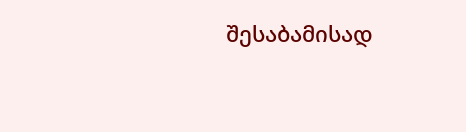შესაბამისად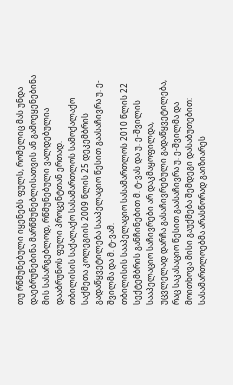თუ რწმუნებული იყენებს ფულს, რომელიც მას უნდა დაებრუნებინა მარწმუნებლისათვის ან გამოეყენებინა მის სასარგებლოდ, რწმუნებული ვალდებულია დააბრუნოს ფული პროცენტთან ერთად.
თბილისის საქალაქო სასამართლოს სამოქალაქო საქმეთა კოლეგიის 2009 წლის 25 დეკემბრის გადაწყვეტილება სააპელაციო წესით გაასაჩივრა უ. ე-შვილმა და მ. ტ-ვამ.
თბილისის სააპელაციო სასამართლოს 2010 წლის 22 სექტემბრის განჩინებით მ. ტ-ვას და უ. ე-შვილის სააპელაციო საჩივრები არ დაკმაყოფილდა, უცვლელად დარჩა გასაჩივრებული გადაწყვეტილება, რაც საკასაციო წესით გაასაჩივრა უ. ე-შვილმა და მოითხოვა მისი გაუქმება შემდეგი დასაბუთებით: სასამართლოებმა არასწორად გაიზიარეს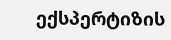ექსპერტიზის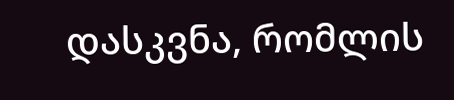დასკვნა, რომლის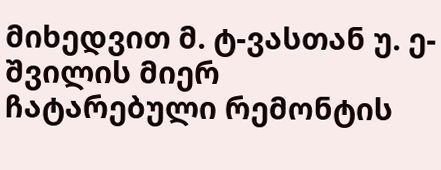მიხედვით მ. ტ-ვასთან უ. ე-შვილის მიერ ჩატარებული რემონტის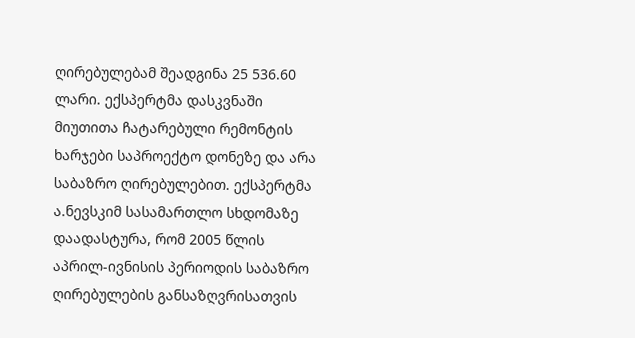ღირებულებამ შეადგინა 25 536.60 ლარი. ექსპერტმა დასკვნაში მიუთითა ჩატარებული რემონტის ხარჯები საპროექტო დონეზე და არა საბაზრო ღირებულებით. ექსპერტმა ა.ნევსკიმ სასამართლო სხდომაზე დაადასტურა, რომ 2005 წლის აპრილ-ივნისის პერიოდის საბაზრო ღირებულების განსაზღვრისათვის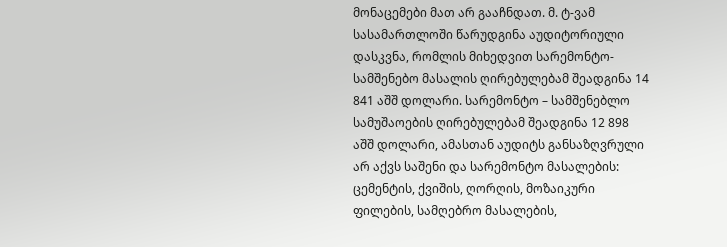მონაცემები მათ არ გააჩნდათ. მ. ტ-ვამ სასამართლოში წარუდგინა აუდიტორიული დასკვნა, რომლის მიხედვით სარემონტო-სამშენებო მასალის ღირებულებამ შეადგინა 14 841 აშშ დოლარი. სარემონტო – სამშენებლო სამუშაოების ღირებულებამ შეადგინა 12 898 აშშ დოლარი, ამასთან აუდიტს განსაზღვრული არ აქვს საშენი და სარემონტო მასალების: ცემენტის, ქვიშის, ღორღის, მოზაიკური ფილების, სამღებრო მასალების,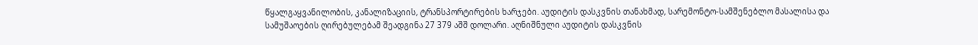წყალგაყვანილობის, კანალიზაციის, ტრანსპორტირების ხარჯები. აუდიტის დასკვნის თანახმად, სარემონტო-სამშენებლო მასალისა და სამუშაოების ღირებულებამ შეადგინა 27 379 აშშ დოლარი. აღნიშნული აუდიტის დასკვნის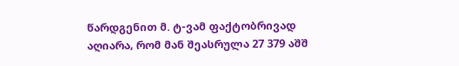წარდგენით მ. ტ-ვამ ფაქტობრივად აღიარა, რომ მან შეასრულა 27 379 აშშ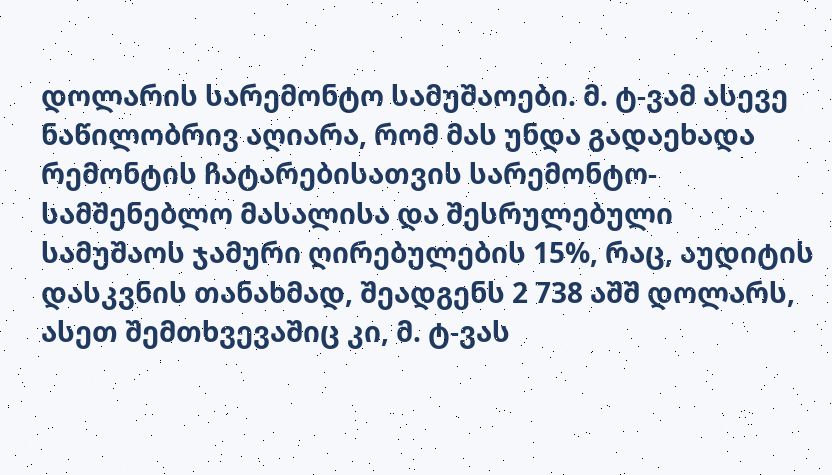დოლარის სარემონტო სამუშაოები. მ. ტ-ვამ ასევე ნაწილობრივ აღიარა, რომ მას უნდა გადაეხადა რემონტის ჩატარებისათვის სარემონტო-სამშენებლო მასალისა და შესრულებული სამუშაოს ჯამური ღირებულების 15%, რაც, აუდიტის დასკვნის თანახმად, შეადგენს 2 738 აშშ დოლარს, ასეთ შემთხვევაშიც კი, მ. ტ-ვას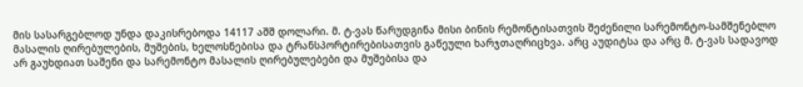მის სასარგებლოდ უნდა დაკისრებოდა 14117 აშშ დოლარი. მ. ტ-ვას წარუდგინა მისი ბინის რემონტისათვის შეძენილი სარემონტო-სამშენებლო მასალის ღირებულების, მუშების, ხელოსნებისა და ტრანსპორტირებისათვის გაწეული ხარჯთაღრიცხვა. არც აუდიტსა და არც მ. ტ-ვას სადავოდ არ გაუხდიათ საშენი და სარემონტო მასალის ღირებულებები და მუშებისა და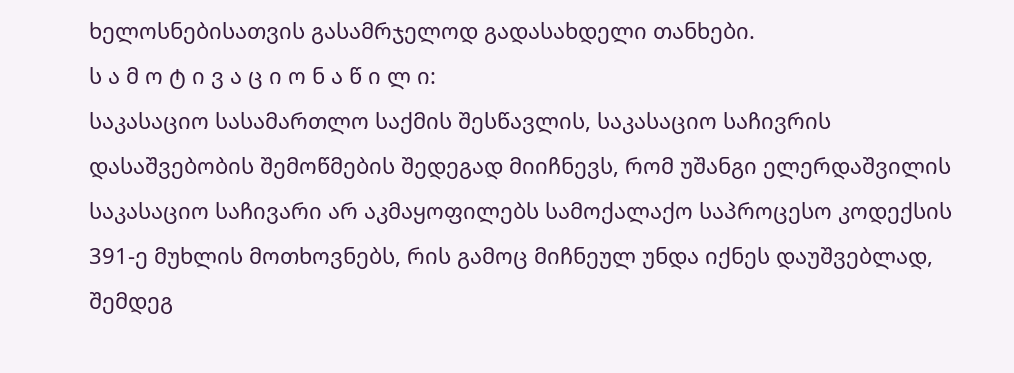ხელოსნებისათვის გასამრჯელოდ გადასახდელი თანხები.
ს ა მ ო ტ ი ვ ა ც ი ო ნ ა წ ი ლ ი:
საკასაციო სასამართლო საქმის შესწავლის, საკასაციო საჩივრის დასაშვებობის შემოწმების შედეგად მიიჩნევს, რომ უშანგი ელერდაშვილის საკასაციო საჩივარი არ აკმაყოფილებს სამოქალაქო საპროცესო კოდექსის 391-ე მუხლის მოთხოვნებს, რის გამოც მიჩნეულ უნდა იქნეს დაუშვებლად, შემდეგ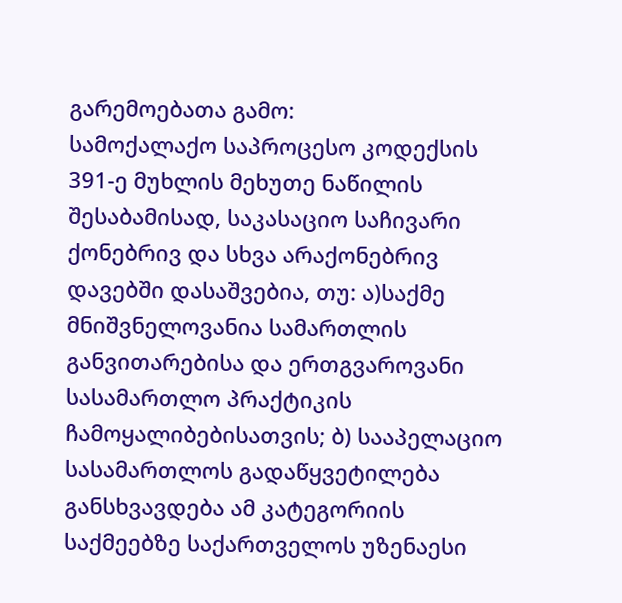გარემოებათა გამო:
სამოქალაქო საპროცესო კოდექსის 391-ე მუხლის მეხუთე ნაწილის შესაბამისად, საკასაციო საჩივარი ქონებრივ და სხვა არაქონებრივ დავებში დასაშვებია, თუ: ა)საქმე მნიშვნელოვანია სამართლის განვითარებისა და ერთგვაროვანი სასამართლო პრაქტიკის ჩამოყალიბებისათვის; ბ) სააპელაციო სასამართლოს გადაწყვეტილება განსხვავდება ამ კატეგორიის საქმეებზე საქართველოს უზენაესი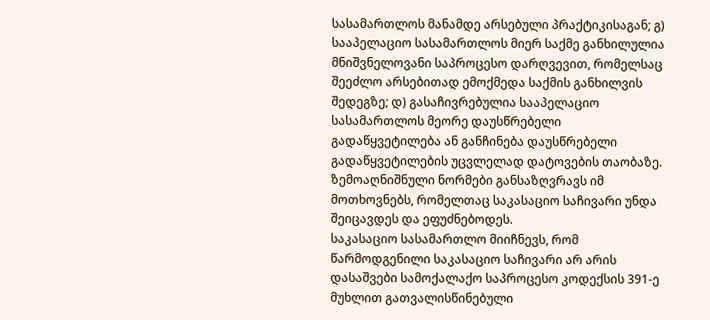სასამართლოს მანამდე არსებული პრაქტიკისაგან; გ) სააპელაციო სასამართლოს მიერ საქმე განხილულია მნიშვნელოვანი საპროცესო დარღვევით, რომელსაც შეეძლო არსებითად ემოქმედა საქმის განხილვის შედეგზე; დ) გასაჩივრებულია სააპელაციო სასამართლოს მეორე დაუსწრებელი გადაწყვეტილება ან განჩინება დაუსწრებელი გადაწყვეტილების უცვლელად დატოვების თაობაზე. ზემოაღნიშნული ნორმები განსაზღვრავს იმ მოთხოვნებს, რომელთაც საკასაციო საჩივარი უნდა შეიცავდეს და ეფუძნებოდეს.
საკასაციო სასამართლო მიიჩნევს, რომ წარმოდგენილი საკასაციო საჩივარი არ არის დასაშვები სამოქალაქო საპროცესო კოდექსის 391-ე მუხლით გათვალისწინებული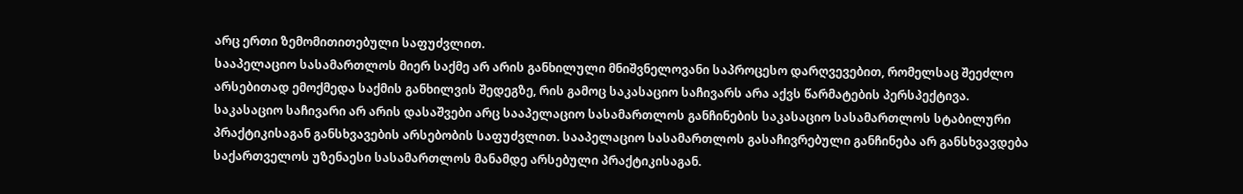არც ერთი ზემომითითებული საფუძვლით.
სააპელაციო სასამართლოს მიერ საქმე არ არის განხილული მნიშვნელოვანი საპროცესო დარღვევებით, რომელსაც შეეძლო არსებითად ემოქმედა საქმის განხილვის შედეგზე, რის გამოც საკასაციო საჩივარს არა აქვს წარმატების პერსპექტივა.
საკასაციო საჩივარი არ არის დასაშვები არც სააპელაციო სასამართლოს განჩინების საკასაციო სასამართლოს სტაბილური პრაქტიკისაგან განსხვავების არსებობის საფუძვლით. სააპელაციო სასამართლოს გასაჩივრებული განჩინება არ განსხვავდება საქართველოს უზენაესი სასამართლოს მანამდე არსებული პრაქტიკისაგან.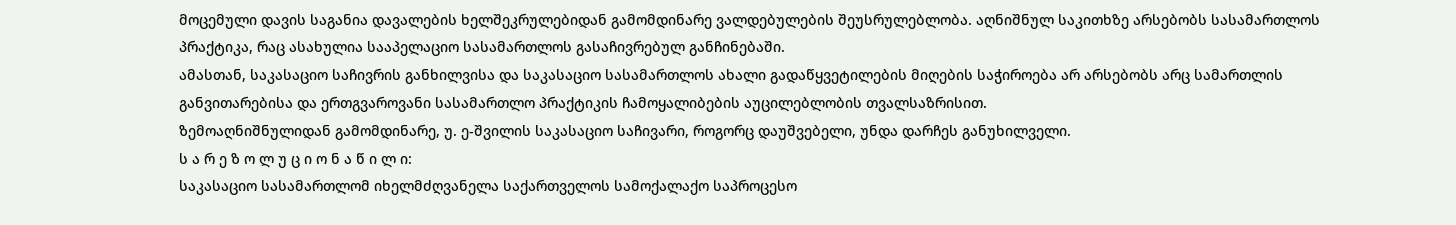მოცემული დავის საგანია დავალების ხელშეკრულებიდან გამომდინარე ვალდებულების შეუსრულებლობა. აღნიშნულ საკითხზე არსებობს სასამართლოს პრაქტიკა, რაც ასახულია სააპელაციო სასამართლოს გასაჩივრებულ განჩინებაში.
ამასთან, საკასაციო საჩივრის განხილვისა და საკასაციო სასამართლოს ახალი გადაწყვეტილების მიღების საჭიროება არ არსებობს არც სამართლის განვითარებისა და ერთგვაროვანი სასამართლო პრაქტიკის ჩამოყალიბების აუცილებლობის თვალსაზრისით.
ზემოაღნიშნულიდან გამომდინარე, უ. ე-შვილის საკასაციო საჩივარი, როგორც დაუშვებელი, უნდა დარჩეს განუხილველი.
ს ა რ ე ზ ო ლ უ ც ი ო ნ ა წ ი ლ ი:
საკასაციო სასამართლომ იხელმძღვანელა საქართველოს სამოქალაქო საპროცესო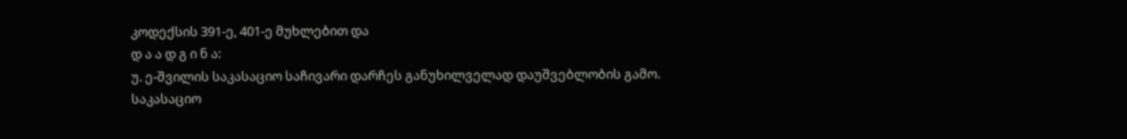კოდექსის 391-ე, 401-ე მუხლებით და
დ ა ა დ გ ი ნ ა:
უ. ე-შვილის საკასაციო საჩივარი დარჩეს განუხილველად დაუშვებლობის გამო.
საკასაციო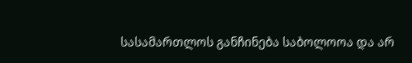სასამართლოს განჩინება საბოლოოა და არ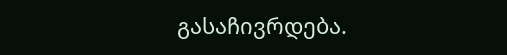გასაჩივრდება.